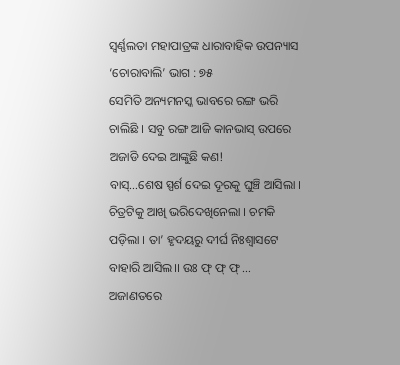ସ୍ୱର୍ଣ୍ଣଲତା ମହାପାତ୍ରଙ୍କ ଧାରାବାହିକ ଉପନ୍ୟାସ ‘ଚୋରାବାଲି’ ଭାଗ : ୭୫
ସେମିତି ଅନ୍ୟମନସ୍କ ଭାବରେ ରଙ୍ଗ ଭରି ଚାଲିଛି । ସବୁ ରଙ୍ଗ ଆଜି କାନଭାସ୍ ଉପରେ ଅଜାଡି ଦେଇ ଆଙ୍କୁଛି କଣ!
ବାସ୍…ଶେଷ ସ୍ପର୍ଶ ଦେଇ ଦୂରକୁ ଘୁଞ୍ଚି ଆସିଲା । ଚିତ୍ରଟିକୁ ଆଖି ଭରିଦେଖିନେଲା । ଚମକି ପଡ଼ିଲା । ତା’ ହୃଦୟରୁ ଦୀର୍ଘ ନିଃଶ୍ୱାସଟେ ବାହାରି ଆସିଲ।। ଉଃ ଫ୍ ଫ୍ ଫ୍ …
ଅଜାଣତରେ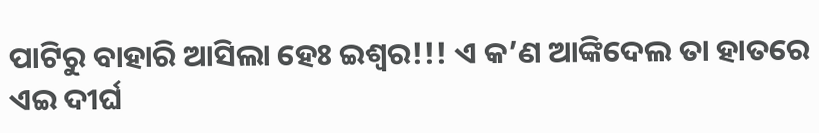ପାଟିରୁ ବାହାରି ଆସିଲା ହେଃ ଇଶ୍ୱର!!! ଏ କ’ଣ ଆଙ୍କିଦେଲ ତା ହାତରେ
ଏଇ ଦୀର୍ଘ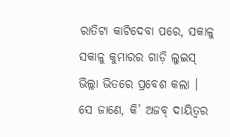ରାତିଟା କାଟିଦେବା ପରେ, ସକାଳୁ ସକାଳୁ କୁମାରର ଗାଡ଼ି ଲୁଇସ୍ ଭିଲ୍ଲା ଭିତରେ ପ୍ରବେଶ କଲା । ସେ ଜାଣେ, କି’ ଅଜବ୍ ଦାୟିତ୍ୱର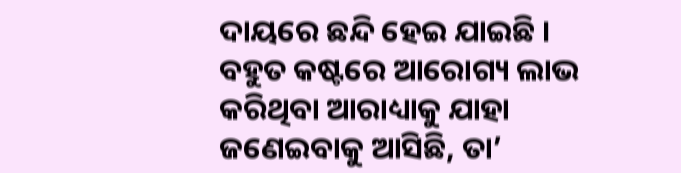ଦାୟରେ ଛନ୍ଦି ହେଇ ଯାଇଛି । ବହୁତ କଷ୍ଟରେ ଆରୋଗ୍ୟ ଲାଭ କରିଥିବା ଆରାଧ୍ୟାକୁ ଯାହା ଜଣେଇବାକୁ ଆସିଛି, ତା’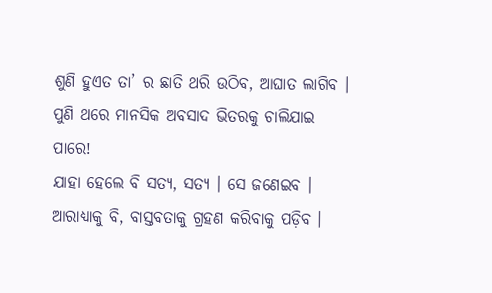ଶୁଣି ହୁଏତ ତା’ ର ଛାତି ଥରି ଉଠିବ, ଆଘାତ ଲାଗିବ । ପୁଣି ଥରେ ମାନସିକ ଅବସାଦ ଭିତରକୁ ଚାଲିଯାଇ ପାରେ!
ଯାହା ହେଲେ ବି ସତ୍ୟ, ସତ୍ୟ । ସେ ଜଣେଇବ । ଆରାଧ୍ୟାକୁ ବି, ବାସ୍ତବତାକୁ ଗ୍ରହଣ କରିବାକୁ ପଡ଼ିବ ।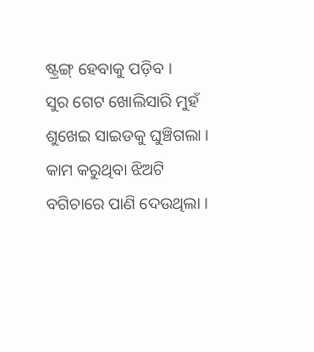ଷ୍ଟ୍ରଙ୍ଗ୍ ହେବାକୁ ପଡ଼ିବ ।
ସୁର ଗେଟ ଖୋଲିସାରି ମୁହଁ ଶୁଖେଇ ସାଇଡକୁ ଘୁଞ୍ଚିଗଲା । କାମ କରୁଥିବା ଝିଅଟି ବଗିଚାରେ ପାଣି ଦେଉଥିଲା ।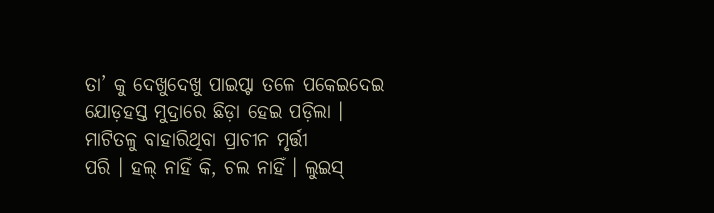ତା’ କୁ ଦେଖୁଦେଖୁ ପାଇପ୍ଟା ତଳେ ପକେଇଦେଇ ଯୋଡ଼ହସ୍ତ ମୁଦ୍ରାରେ ଛିଡ଼ା ହେଇ ପଡ଼ିଲା । ମାଟିତଳୁ ବାହାରିଥିବା ପ୍ରାଚୀନ ମୃର୍ତ୍ତୀ
ପରି । ହଲ୍ ନାହିଁ କି, ଚଲ ନାହିଁ । ଲୁଇସ୍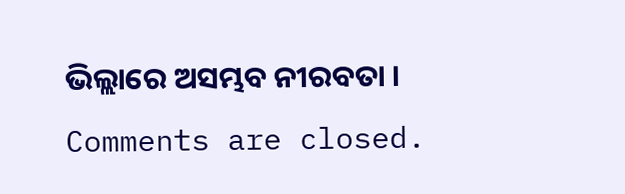ଭିଲ୍ଲାରେ ଅସମ୍ଭବ ନୀରବତା ।
Comments are closed.